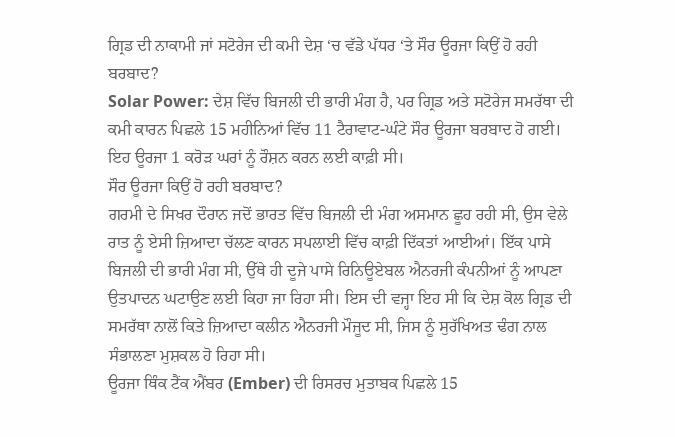ਗ੍ਰਿਡ ਦੀ ਨਾਕਾਮੀ ਜਾਂ ਸਟੋਰੇਜ ਦੀ ਕਮੀ ਦੇਸ਼ ‘ਚ ਵੱਡੇ ਪੱਧਰ ‘ਤੇ ਸੌਰ ਊਰਜਾ ਕਿਉਂ ਹੋ ਰਹੀ ਬਰਬਾਦ?
Solar Power: ਦੇਸ਼ ਵਿੱਚ ਬਿਜਲੀ ਦੀ ਭਾਰੀ ਮੰਗ ਹੈ, ਪਰ ਗ੍ਰਿਡ ਅਤੇ ਸਟੋਰੇਜ ਸਮਰੱਥਾ ਦੀ ਕਮੀ ਕਾਰਨ ਪਿਛਲੇ 15 ਮਹੀਨਿਆਂ ਵਿੱਚ 11 ਟੈਰਾਵਾਟ-ਘੰਟੇ ਸੌਰ ਊਰਜਾ ਬਰਬਾਦ ਹੋ ਗਈ। ਇਹ ਊਰਜਾ 1 ਕਰੋੜ ਘਰਾਂ ਨੂੰ ਰੌਸ਼ਨ ਕਰਨ ਲਈ ਕਾਫ਼ੀ ਸੀ।
ਸੌਰ ਊਰਜਾ ਕਿਉਂ ਹੋ ਰਹੀ ਬਰਬਾਦ?
ਗਰਮੀ ਦੇ ਸਿਖਰ ਦੌਰਾਨ ਜਦੋਂ ਭਾਰਤ ਵਿੱਚ ਬਿਜਲੀ ਦੀ ਮੰਗ ਅਸਮਾਨ ਛੂਹ ਰਹੀ ਸੀ, ਉਸ ਵੇਲੇ ਰਾਤ ਨੂੰ ਏਸੀ ਜ਼ਿਆਦਾ ਚੱਲਣ ਕਾਰਨ ਸਪਲਾਈ ਵਿੱਚ ਕਾਫ਼ੀ ਦਿੱਕਤਾਂ ਆਈਆਂ। ਇੱਕ ਪਾਸੇ ਬਿਜਲੀ ਦੀ ਭਾਰੀ ਮੰਗ ਸੀ, ਉੱਥੇ ਹੀ ਦੂਜੇ ਪਾਸੇ ਰਿਨਿਊਏਬਲ ਐਨਰਜੀ ਕੰਪਨੀਆਂ ਨੂੰ ਆਪਣਾ ਉਤਪਾਦਨ ਘਟਾਉਣ ਲਈ ਕਿਹਾ ਜਾ ਰਿਹਾ ਸੀ। ਇਸ ਦੀ ਵਜ੍ਹਾ ਇਹ ਸੀ ਕਿ ਦੇਸ਼ ਕੋਲ ਗ੍ਰਿਡ ਦੀ ਸਮਰੱਥਾ ਨਾਲੋਂ ਕਿਤੇ ਜ਼ਿਆਦਾ ਕਲੀਨ ਐਨਰਜੀ ਮੌਜੂਦ ਸੀ, ਜਿਸ ਨੂੰ ਸੁਰੱਖਿਅਤ ਢੰਗ ਨਾਲ ਸੰਭਾਲਣਾ ਮੁਸ਼ਕਲ ਹੋ ਰਿਹਾ ਸੀ।
ਊਰਜਾ ਥਿੰਕ ਟੈਂਕ ਐਂਬਰ (Ember) ਦੀ ਰਿਸਰਚ ਮੁਤਾਬਕ ਪਿਛਲੇ 15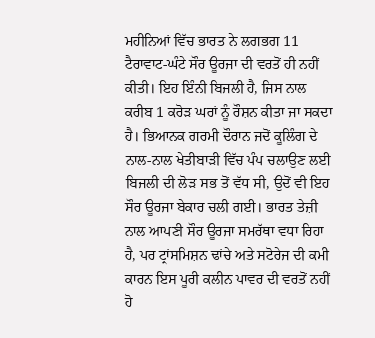ਮਹੀਨਿਆਂ ਵਿੱਚ ਭਾਰਤ ਨੇ ਲਗਭਗ 11 ਟੈਰਾਵਾਟ-ਘੰਟੇ ਸੌਰ ਊਰਜਾ ਦੀ ਵਰਤੋਂ ਹੀ ਨਹੀਂ ਕੀਤੀ। ਇਹ ਇੰਨੀ ਬਿਜਲੀ ਹੈ, ਜਿਸ ਨਾਲ ਕਰੀਬ 1 ਕਰੋੜ ਘਰਾਂ ਨੂੰ ਰੌਸ਼ਨ ਕੀਤਾ ਜਾ ਸਕਦਾ ਹੈ। ਭਿਆਨਕ ਗਰਮੀ ਦੌਰਾਨ ਜਦੋਂ ਕੂਲਿੰਗ ਦੇ ਨਾਲ-ਨਾਲ ਖੇਤੀਬਾੜੀ ਵਿੱਚ ਪੰਪ ਚਲਾਉਣ ਲਈ ਬਿਜਲੀ ਦੀ ਲੋੜ ਸਭ ਤੋਂ ਵੱਧ ਸੀ, ਉਦੋਂ ਵੀ ਇਹ ਸੌਰ ਊਰਜਾ ਬੇਕਾਰ ਚਲੀ ਗਈ। ਭਾਰਤ ਤੇਜ਼ੀ ਨਾਲ ਆਪਣੀ ਸੌਰ ਊਰਜਾ ਸਮਰੱਥਾ ਵਧਾ ਰਿਹਾ ਹੈ, ਪਰ ਟ੍ਰਾਂਸਮਿਸ਼ਨ ਢਾਂਚੇ ਅਤੇ ਸਟੋਰੇਜ ਦੀ ਕਮੀ ਕਾਰਨ ਇਸ ਪੂਰੀ ਕਲੀਨ ਪਾਵਰ ਦੀ ਵਰਤੋਂ ਨਹੀਂ ਹੋ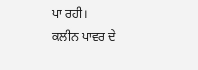ਪਾ ਰਹੀ।
ਕਲੀਨ ਪਾਵਰ ਦੇ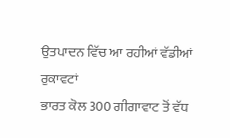ਉਤਪਾਦਨ ਵਿੱਚ ਆ ਰਹੀਆਂ ਵੱਡੀਆਂ ਰੁਕਾਵਟਾਂ
ਭਾਰਤ ਕੋਲ 300 ਗੀਗਾਵਾਟ ਤੋਂ ਵੱਧ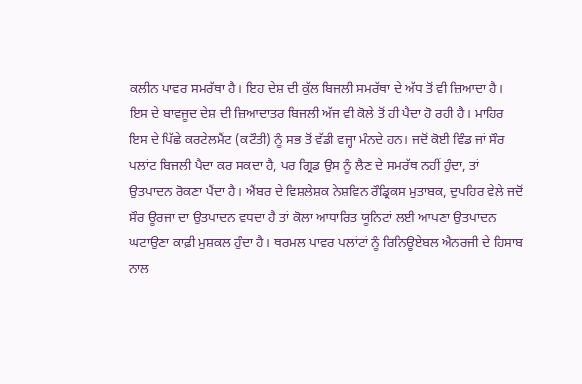ਕਲੀਨ ਪਾਵਰ ਸਮਰੱਥਾ ਹੈ। ਇਹ ਦੇਸ਼ ਦੀ ਕੁੱਲ ਬਿਜਲੀ ਸਮਰੱਥਾ ਦੇ ਅੱਧ ਤੋਂ ਵੀ ਜ਼ਿਆਦਾ ਹੈ। ਇਸ ਦੇ ਬਾਵਜੂਦ ਦੇਸ਼ ਦੀ ਜ਼ਿਆਦਾਤਰ ਬਿਜਲੀ ਅੱਜ ਵੀ ਕੋਲੇ ਤੋਂ ਹੀ ਪੈਦਾ ਹੋ ਰਹੀ ਹੈ। ਮਾਹਿਰ ਇਸ ਦੇ ਪਿੱਛੇ ਕਰਟੇਲਮੈਂਟ (ਕਟੌਤੀ) ਨੂੰ ਸਭ ਤੋਂ ਵੱਡੀ ਵਜ੍ਹਾ ਮੰਨਦੇ ਹਨ। ਜਦੋਂ ਕੋਈ ਵਿੰਡ ਜਾਂ ਸੌਰ ਪਲਾਂਟ ਬਿਜਲੀ ਪੈਦਾ ਕਰ ਸਕਦਾ ਹੈ, ਪਰ ਗ੍ਰਿਡ ਉਸ ਨੂੰ ਲੈਣ ਦੇ ਸਮਰੱਥ ਨਹੀਂ ਹੁੰਦਾ, ਤਾਂ ਉਤਪਾਦਨ ਰੋਕਣਾ ਪੈਂਦਾ ਹੈ। ਐਂਬਰ ਦੇ ਵਿਸ਼ਲੇਸ਼ਕ ਨੇਸ਼ਵਿਨ ਰੌਡ੍ਰਿਕਸ ਮੁਤਾਬਕ, ਦੁਪਹਿਰ ਵੇਲੇ ਜਦੋਂ ਸੌਰ ਊਰਜਾ ਦਾ ਉਤਪਾਦਨ ਵਧਦਾ ਹੈ ਤਾਂ ਕੋਲਾ ਆਧਾਰਿਤ ਯੂਨਿਟਾਂ ਲਈ ਆਪਣਾ ਉਤਪਾਦਨ ਘਟਾਉਣਾ ਕਾਫ਼ੀ ਮੁਸ਼ਕਲ ਹੁੰਦਾ ਹੈ। ਥਰਮਲ ਪਾਵਰ ਪਲਾਂਟਾਂ ਨੂੰ ਰਿਨਿਊਏਬਲ ਐਨਰਜੀ ਦੇ ਹਿਸਾਬ ਨਾਲ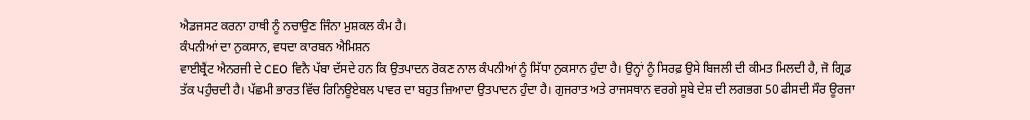ਐਡਜਸਟ ਕਰਨਾ ਹਾਥੀ ਨੂੰ ਨਚਾਉਣ ਜਿੰਨਾ ਮੁਸ਼ਕਲ ਕੰਮ ਹੈ।
ਕੰਪਨੀਆਂ ਦਾ ਨੁਕਸਾਨ, ਵਧਦਾ ਕਾਰਬਨ ਐਮਿਸ਼ਨ
ਵਾਈਬ੍ਰੈਂਟ ਐਨਰਜੀ ਦੇ CEO ਵਿਨੈ ਪੱਬਾ ਦੱਸਦੇ ਹਨ ਕਿ ਉਤਪਾਦਨ ਰੋਕਣ ਨਾਲ ਕੰਪਨੀਆਂ ਨੂੰ ਸਿੱਧਾ ਨੁਕਸਾਨ ਹੁੰਦਾ ਹੈ। ਉਨ੍ਹਾਂ ਨੂੰ ਸਿਰਫ਼ ਉਸੇ ਬਿਜਲੀ ਦੀ ਕੀਮਤ ਮਿਲਦੀ ਹੈ, ਜੋ ਗ੍ਰਿਡ ਤੱਕ ਪਹੁੰਚਦੀ ਹੈ। ਪੱਛਮੀ ਭਾਰਤ ਵਿੱਚ ਰਿਨਿਊਏਬਲ ਪਾਵਰ ਦਾ ਬਹੁਤ ਜ਼ਿਆਦਾ ਉਤਪਾਦਨ ਹੁੰਦਾ ਹੈ। ਗੁਜਰਾਤ ਅਤੇ ਰਾਜਸਥਾਨ ਵਰਗੇ ਸੂਬੇ ਦੇਸ਼ ਦੀ ਲਗਭਗ 50 ਫੀਸਦੀ ਸੌਰ ਊਰਜਾ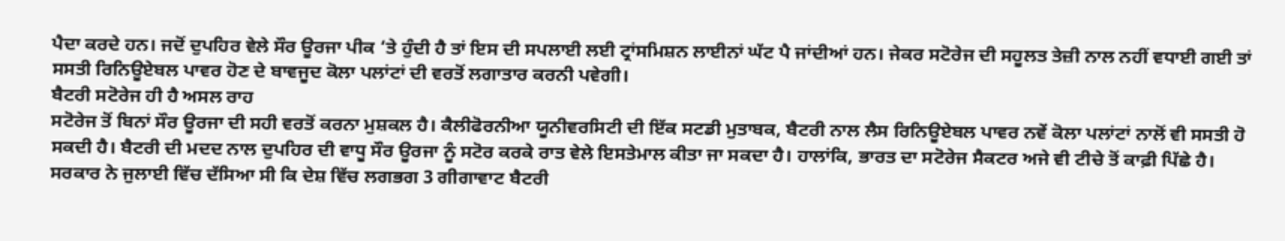ਪੈਦਾ ਕਰਦੇ ਹਨ। ਜਦੋਂ ਦੁਪਹਿਰ ਵੇਲੇ ਸੌਰ ਊਰਜਾ ਪੀਕ ‘ਤੇ ਹੁੰਦੀ ਹੈ ਤਾਂ ਇਸ ਦੀ ਸਪਲਾਈ ਲਈ ਟ੍ਰਾਂਸਮਿਸ਼ਨ ਲਾਈਨਾਂ ਘੱਟ ਪੈ ਜਾਂਦੀਆਂ ਹਨ। ਜੇਕਰ ਸਟੋਰੇਜ ਦੀ ਸਹੂਲਤ ਤੇਜ਼ੀ ਨਾਲ ਨਹੀਂ ਵਧਾਈ ਗਈ ਤਾਂ ਸਸਤੀ ਰਿਨਿਊਏਬਲ ਪਾਵਰ ਹੋਣ ਦੇ ਬਾਵਜੂਦ ਕੋਲਾ ਪਲਾਂਟਾਂ ਦੀ ਵਰਤੋਂ ਲਗਾਤਾਰ ਕਰਨੀ ਪਵੇਗੀ।
ਬੈਟਰੀ ਸਟੋਰੇਜ ਹੀ ਹੈ ਅਸਲ ਰਾਹ
ਸਟੋਰੇਜ ਤੋਂ ਬਿਨਾਂ ਸੌਰ ਊਰਜਾ ਦੀ ਸਹੀ ਵਰਤੋਂ ਕਰਨਾ ਮੁਸ਼ਕਲ ਹੈ। ਕੈਲੀਫੋਰਨੀਆ ਯੂਨੀਵਰਸਿਟੀ ਦੀ ਇੱਕ ਸਟਡੀ ਮੁਤਾਬਕ, ਬੈਟਰੀ ਨਾਲ ਲੈਸ ਰਿਨਿਊਏਬਲ ਪਾਵਰ ਨਵੇਂ ਕੋਲਾ ਪਲਾਂਟਾਂ ਨਾਲੋਂ ਵੀ ਸਸਤੀ ਹੋ ਸਕਦੀ ਹੈ। ਬੈਟਰੀ ਦੀ ਮਦਦ ਨਾਲ ਦੁਪਹਿਰ ਦੀ ਵਾਧੂ ਸੌਰ ਊਰਜਾ ਨੂੰ ਸਟੋਰ ਕਰਕੇ ਰਾਤ ਵੇਲੇ ਇਸਤੇਮਾਲ ਕੀਤਾ ਜਾ ਸਕਦਾ ਹੈ। ਹਾਲਾਂਕਿ, ਭਾਰਤ ਦਾ ਸਟੋਰੇਜ ਸੈਕਟਰ ਅਜੇ ਵੀ ਟੀਚੇ ਤੋਂ ਕਾਫ਼ੀ ਪਿੱਛੇ ਹੈ। ਸਰਕਾਰ ਨੇ ਜੁਲਾਈ ਵਿੱਚ ਦੱਸਿਆ ਸੀ ਕਿ ਦੇਸ਼ ਵਿੱਚ ਲਗਭਗ 3 ਗੀਗਾਵਾਟ ਬੈਟਰੀ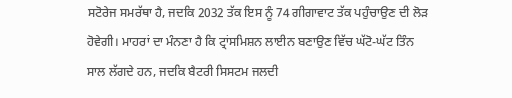ਸਟੋਰੇਜ ਸਮਰੱਥਾ ਹੈ, ਜਦਕਿ 2032 ਤੱਕ ਇਸ ਨੂੰ 74 ਗੀਗਾਵਾਟ ਤੱਕ ਪਹੁੰਚਾਉਣ ਦੀ ਲੋੜ ਹੋਵੇਗੀ। ਮਾਹਰਾਂ ਦਾ ਮੰਨਣਾ ਹੈ ਕਿ ਟ੍ਰਾਂਸਮਿਸ਼ਨ ਲਾਈਨ ਬਣਾਉਣ ਵਿੱਚ ਘੱਟੋ-ਘੱਟ ਤਿੰਨ ਸਾਲ ਲੱਗਦੇ ਹਨ, ਜਦਕਿ ਬੈਟਰੀ ਸਿਸਟਮ ਜਲਦੀ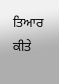ਤਿਆਰ ਕੀਤੇ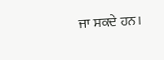ਜਾ ਸਕਦੇ ਹਨ।